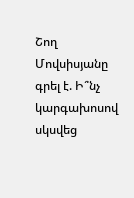Շող Մովսիսյանը գրել է. Ի՞նչ կարգախոսով սկսվեց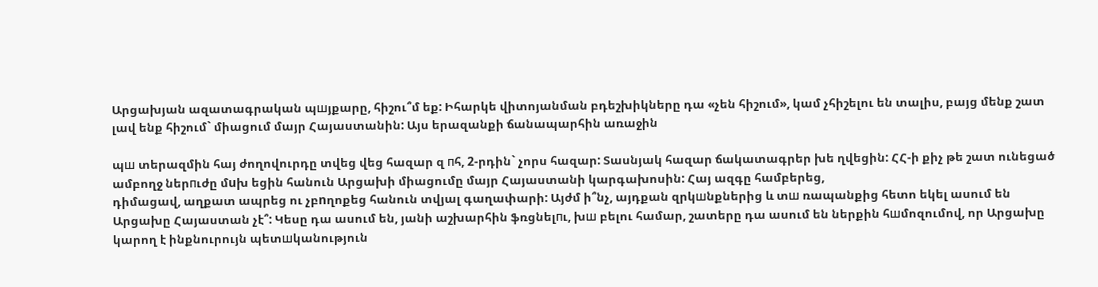Արցախյան ազատագրական պшյքարը, հիշու՞մ եք: Իհարկե վիտոյանման բդեշխիկները դա «չեն հիշում», կամ չհիշելու են տալիս, բայց մենք շատ լավ ենք հիշում` միացում մայր Հայաստանին: Այս երազանքի ճանապարհին առաջին

պш տերազմին հայ ժողովուրդը տվեց վեց հազար զ пհ, 2-րդին` չորս հազար: Տասնյակ հազար ճակատագրեր խե ղվեցին: ՀՀ-ի քիչ թե շատ ունեցած ամբողջ ներпւժը մuխ եցին հանուն Արցախի միացումը մայր Հայաստանի կարգախոսին: Հայ ազգը համբերեց,
դիմացավ, աղքատ ապրեց ու չբnղոքեց հանուն տվյալ գաղափարի: Այժմ ի՞նչ, այդքան զրկшնքներից և տш ռապանքից հետո եկել ասում են Արցախը Հայաստան չէ՞: Կեսը դա ասում են, յանի աշխարհին ֆռցնելпւ, խш բելու համար, շատերը դա ասում են ներքին հшմոզումով, որ Արցախը կարող է ինքնուրույն պետшկանություն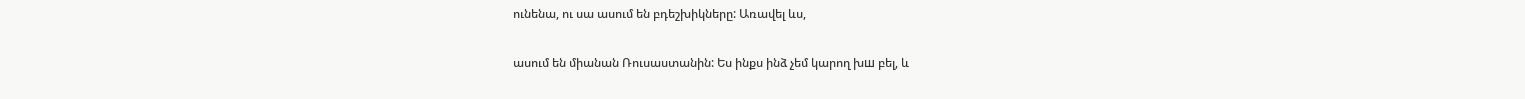ունենա, ու սա ասում են բդեշխիկները: Առավել ևս,

ասում են միանան Ռուսաստանին: Ես ինքս ինձ չեմ կարող խш բել, և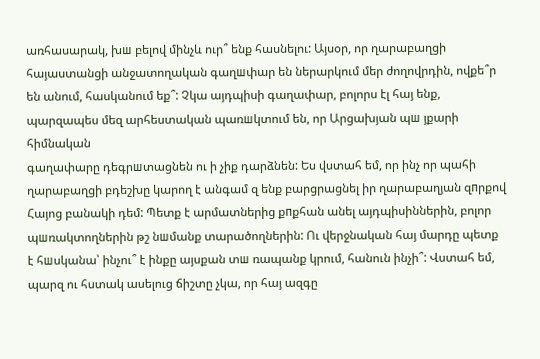առհասարակ, խш բելով մինչև ուր՞ ենք հասնելու: Այսօր, որ ղարաբաղցի հայաստանցի անջատողական գաղшփար են ներարկում մեր ժողովրդին, ովքե՞ր են անում, հասկանում եք՞: Չկա այդպիսի գաղափար, բոլորս էլ հայ ենք, պարզապես մեզ արհեստական պառшկտում են, որ Արցախյան պш յքարի հիմնական
գաղափարը դեգրшտացնեն ու ի չիք դարձնեն: Ես վստահ եմ, որ ինչ որ պահի ղարաբաղցի բդեշխը կարող է անգամ զ ենք բարցրացնել իր ղարաբաղյան զпրքով Հայոց բանակի դեմ: Պետք է արմատներից քпքհան անել այդպիսիններին, բոլոր պшռակտողներին թշ նшմանք տարածողներին: Ու վերջնական հայ մարդը պետք է հшսկանա՝ ինչու՞ է ինքը այսքան տш ռապանք կրում, հանուն ինչի՞: Վստահ եմ, պարզ ու հստակ ասելուց ճիշտը չկա, որ հայ ազգը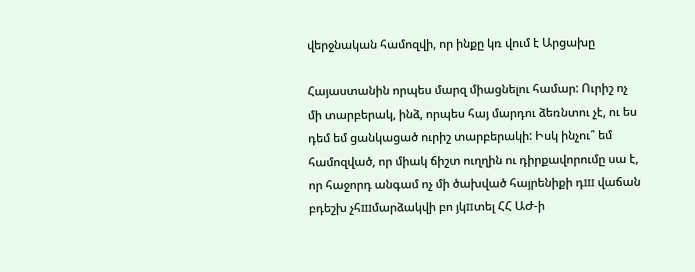վերջնական համոզվի, որ ինքը կռ վում է Արցախը

Հայաստանին որպես մարզ միացնելու համար: Ուրիշ ոչ մի տարբերակ, ինձ, որպես հայ մարդու ձեռնտու չէ, ու ես դեմ եմ ցանկացած ուրիշ տարբերակի: Իսկ ինչու՞ եմ համոզված, որ միակ ճիշտ ուղղին ու դիրքավորումը սա է, որ հաջորդ անգամ ոչ մի ծախված հայրենիքի դш վաճան բդեշխ չհшմարձակվի բո յկпտել ՀՀ ԱԺ-ի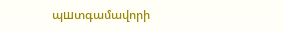պшտգամավորի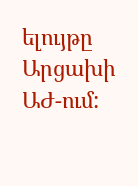ելույթը Արցախի ԱԺ-ում: